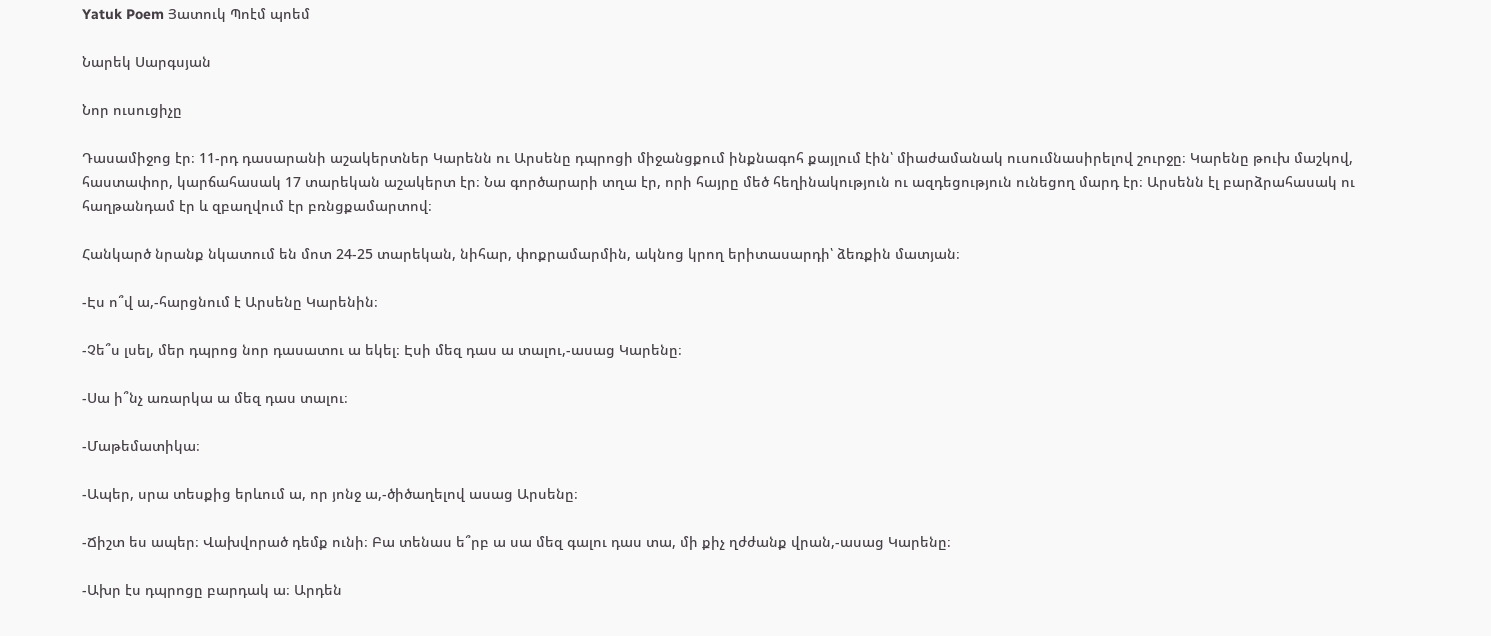Yatuk Poem Յատուկ Պոէմ պոեմ

Նարեկ Սարգսյան

Նոր ուսուցիչը

Դասամիջոց էր։ 11-րդ դասարանի աշակերտներ Կարենն ու Արսենը դպրոցի միջանցքում ինքնագոհ քայլում էին՝ միաժամանակ ուսումնասիրելով շուրջը։ Կարենը թուխ մաշկով, հաստափոր, կարճահասակ 17 տարեկան աշակերտ էր։ Նա գործարարի տղա էր, որի հայրը մեծ հեղինակություն ու ազդեցություն ունեցող մարդ էր։ Արսենն էլ բարձրահասակ ու հաղթանդամ էր և զբաղվում էր բռնցքամարտով։

Հանկարծ նրանք նկատում են մոտ 24-25 տարեկան, նիհար, փոքրամարմին, ակնոց կրող երիտասարդի՝ ձեռքին մատյան։

-Էս ո՞վ ա,-հարցնում է Արսենը Կարենին։

-Չե՞ս լսել, մեր դպրոց նոր դասատու ա եկել։ Էսի մեզ դաս ա տալու,-ասաց Կարենը։

-Սա ի՞նչ առարկա ա մեզ դաս տալու։

-Մաթեմատիկա։

-Ապեր, սրա տեսքից երևում ա, որ յոնջ ա,-ծիծաղելով ասաց Արսենը։

-Ճիշտ ես ապեր։ Վախվորած դեմք ունի։ Բա տենաս ե՞րբ ա սա մեզ գալու դաս տա, մի քիչ ղժժանք վրան,-ասաց Կարենը։

-Ախր էս դպրոցը բարդակ ա։ Արդեն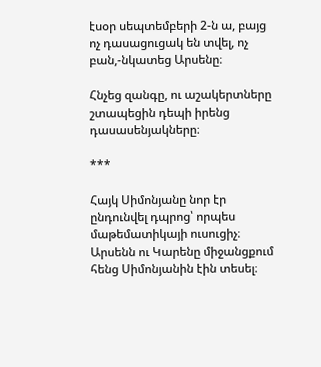էսօր սեպտեմբերի 2-ն ա, բայց ոչ դասացուցակ են տվել, ոչ բան,-նկատեց Արսենը։

Հնչեց զանգը, ու աշակերտները շտապեցին դեպի իրենց դասասենյակները։

***

Հայկ Սիմոնյանը նոր էր ընդունվել դպրոց՝ որպես մաթեմատիկայի ուսուցիչ։ Արսենն ու Կարենը միջանցքում հենց Սիմոնյանին էին տեսել։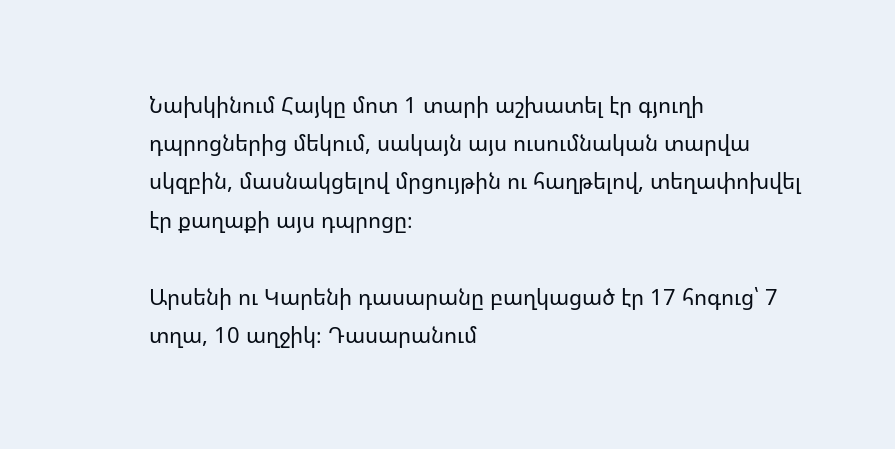Նախկինում Հայկը մոտ 1 տարի աշխատել էր գյուղի դպրոցներից մեկում, սակայն այս ուսումնական տարվա սկզբին, մասնակցելով մրցույթին ու հաղթելով, տեղափոխվել էր քաղաքի այս դպրոցը։

Արսենի ու Կարենի դասարանը բաղկացած էր 17 հոգուց՝ 7 տղա, 10 աղջիկ։ Դասարանում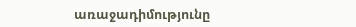առաջադիմությունը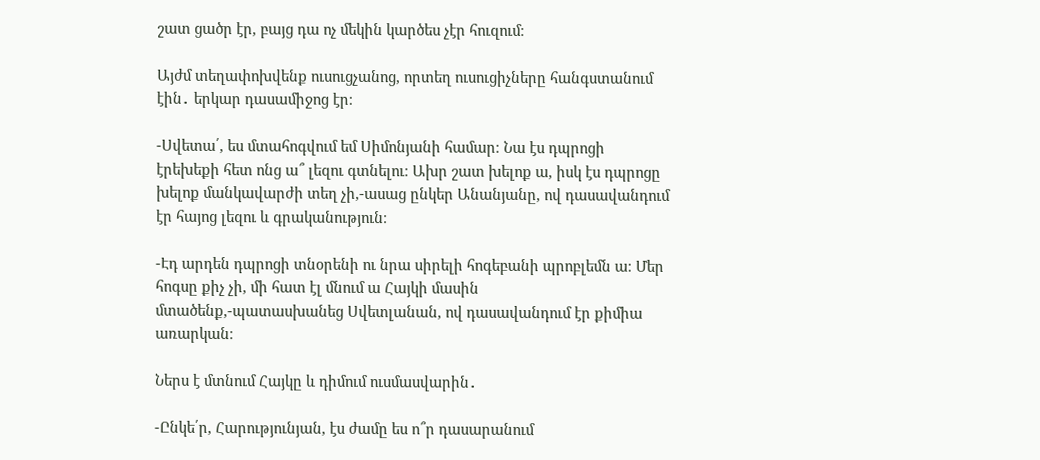շատ ցածր էր, բայց դա ոչ մեկին կարծես չէր հուզում։

Այժմ տեղափոխվենք ուսուցչանոց, որտեղ ուսուցիչները հանգստանում էին․ երկար դասամիջոց էր։

-Սվետա՛, ես մտահոգվում եմ Սիմոնյանի համար։ Նա էս դպրոցի էրեխեքի հետ ոնց ա՞ լեզու գտնելու։ Ախր շատ խելոք ա, իսկ էս դպրոցը խելոք մանկավարժի տեղ չի,-ասաց ընկեր Անանյանը, ով դասավանդում էր հայոց լեզու և գրականություն։

-Էդ արդեն դպրոցի տնօրենի ու նրա սիրելի հոգեբանի պրոբլեմն ա։ Մեր հոգսը քիչ չի, մի հատ էլ մնում ա Հայկի մասին մտածենք,-պատասխանեց Սվետլանան, ով դասավանդում էր քիմիա առարկան։

Ներս է մտնում Հայկը և դիմում ուսմասվարին․

-Ընկե՛ր, Հարությունյան, էս ժամը ես ո՞ր դասարանում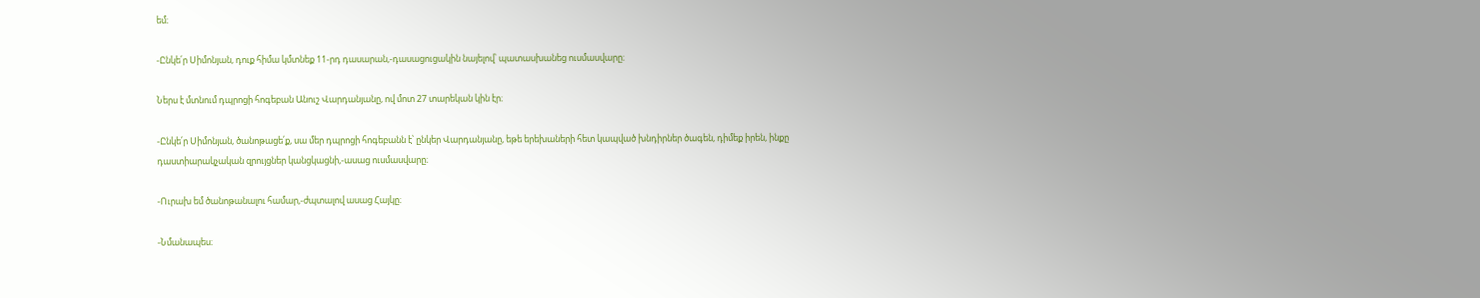եմ։

-Ընկե՛ր Սիմոնյան, դուք հիմա կմտնեք 11-րդ դասարան,-դասացուցակին նայելով՝ պատասխանեց ուսմասվարը։

Ներս է մտնում դպրոցի հոգեբան Անուշ Վարդանյանը, ով մոտ 27 տարեկան կին էր։

-Ընկե՛ր Սիմոնյան, ծանոթացե՛ք, սա մեր դպրոցի հոգեբանն է՝ ընկեր Վարդանյանը, եթե երեխաների հետ կապված խնդիրներ ծագեն, դիմեք իրեն, ինքը դաստիարակչական զրույցներ կանցկացնի,-ասաց ուսմասվարը։

-Ուրախ եմ ծանոթանալու համար,-ժպտալով ասաց Հայկը։

-Նմանապես։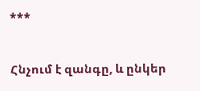***

Հնչում է զանգը, և ընկեր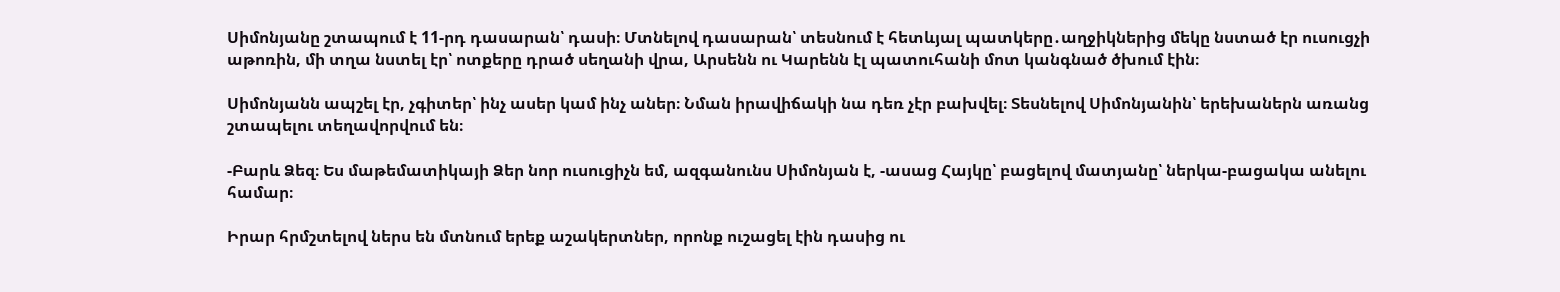Սիմոնյանը շտապում է 11-րդ դասարան՝ դասի։ Մտնելով դասարան՝ տեսնում է հետևյալ պատկերը․աղջիկներից մեկը նստած էր ուսուցչի աթոռին, մի տղա նստել էր՝ ոտքերը դրած սեղանի վրա, Արսենն ու Կարենն էլ պատուհանի մոտ կանգնած ծխում էին։

Սիմոնյանն ապշել էր, չգիտեր՝ ինչ ասեր կամ ինչ աներ։ Նման իրավիճակի նա դեռ չէր բախվել։ Տեսնելով Սիմոնյանին՝ երեխաներն առանց շտապելու տեղավորվում են։

-Բարև Ձեզ։ Ես մաթեմատիկայի Ձեր նոր ուսուցիչն եմ, ազգանունս Սիմոնյան է, -ասաց Հայկը՝ բացելով մատյանը՝ ներկա-բացակա անելու համար։

Իրար հրմշտելով ներս են մտնում երեք աշակերտներ, որոնք ուշացել էին դասից ու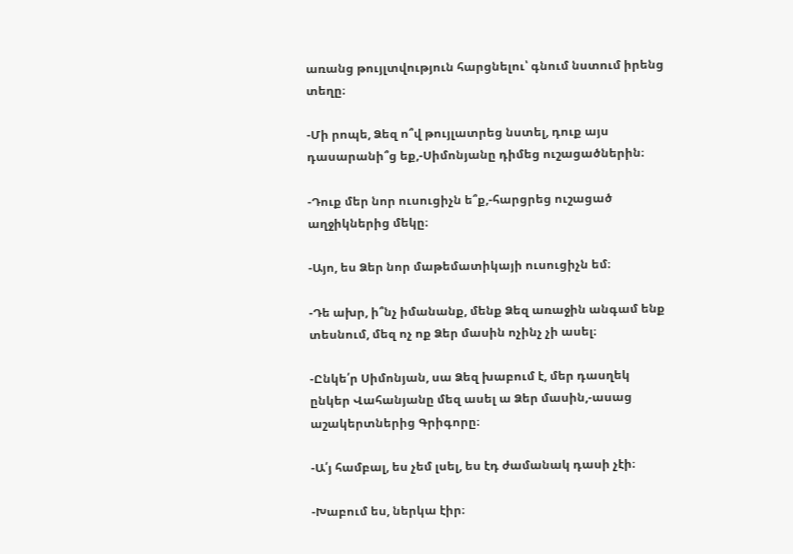առանց թույլտվություն հարցնելու՝ գնում նստում իրենց տեղը։

-Մի րոպե, Ձեզ ո՞վ թույլատրեց նստել, դուք այս դասարանի՞ց եք,-Սիմոնյանը դիմեց ուշացածներին։

-Դուք մեր նոր ուսուցիչն ե՞ք,-հարցրեց ուշացած աղջիկներից մեկը։

-Այո, ես Ձեր նոր մաթեմատիկայի ուսուցիչն եմ։

-Դե ախր, ի՞նչ իմանանք, մենք Ձեզ առաջին անգամ ենք տեսնում, մեզ ոչ ոք Ձեր մասին ոչինչ չի ասել։

-Ընկե՛ր Սիմոնյան, սա Ձեզ խաբում է, մեր դասղեկ ընկեր Վահանյանը մեզ ասել ա Ձեր մասին,-ասաց աշակերտներից Գրիգորը։

-Ա՛յ համբալ, ես չեմ լսել, ես էդ ժամանակ դասի չէի։

-Խաբում ես, ներկա էիր։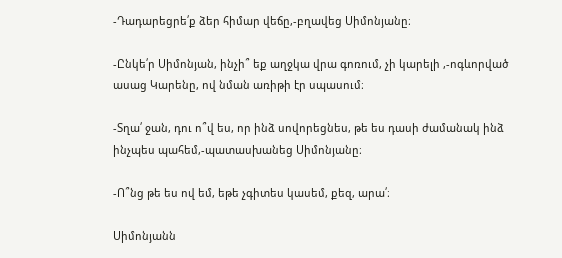-Դադարեցրե՛ք ձեր հիմար վեճը,-բղավեց Սիմոնյանը։

-Ընկե՛ր Սիմոնյան, ինչի՞ եք աղջկա վրա գոռում, չի կարելի ,-ոգևորված ասաց Կարենը, ով նման առիթի էր սպասում։

-Տղա՛ ջան, դու ո՞վ ես, որ ինձ սովորեցնես, թե ես դասի ժամանակ ինձ ինչպես պահեմ,-պատասխանեց Սիմոնյանը։

-Ո՞նց թե ես ով եմ, եթե չգիտես կասեմ, քեզ, արա՛։

Սիմոնյանն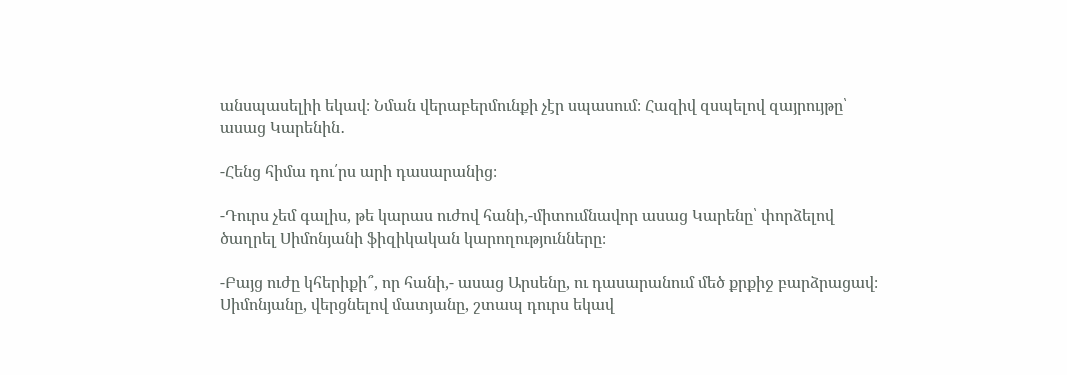անսպասելիի եկավ։ Նման վերաբերմունքի չէր սպասում։ Հազիվ զսպելով զայրույթը՝ ասաց Կարենին․

-Հենց հիմա դու՛րս արի դասարանից։

-Դուրս չեմ գալիս, թե կարաս ուժով հանի,-միտումնավոր ասաց Կարենը՝ փորձելով ծաղրել Սիմոնյանի ֆիզիկական կարողությունները։

-Բայց ուժը կհերիքի՞, որ հանի,- ասաց Արսենը, ու դասարանում մեծ քրքիջ բարձրացավ։ Սիմոնյանը, վերցնելով մատյանը, շտապ դուրս եկավ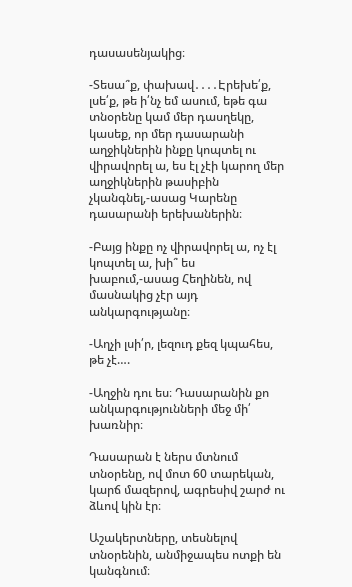դասասենյակից։

-Տեսա՞ք, փախավ․․․․Էրեխե՛ք, լսե՛ք, թե ի՛նչ եմ ասում, եթե գա տնօրենը կամ մեր դասղեկը, կասեք, որ մեր դասարանի աղջիկներին ինքը կոպտել ու վիրավորել ա, ես էլ չէի կարող մեր աղջիկներին թասիբին չկանգնել,-ասաց Կարենը դասարանի երեխաներին։

-Բայց ինքը ոչ վիրավորել ա, ոչ էլ կոպտել ա, խի՞ ես խաբում,-ասաց Հեղինեն, ով մասնակից չէր այդ անկարգությանը։

-Աղչի լսի՛ր, լեզուդ քեզ կպահես, թե չէ….

-Աղջին դու ես։ Դասարանին քո անկարգությունների մեջ մի՛ խառնիր։

Դասարան է ներս մտնում տնօրենը, ով մոտ 60 տարեկան, կարճ մազերով, ագրեսիվ շարժ ու ձևով կին էր։

Աշակերտները, տեսնելով տնօրենին, անմիջապես ոտքի են կանգնում։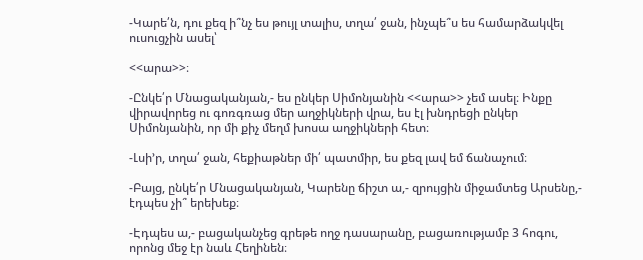-Կարե՛ն, դու քեզ ի՞նչ ես թույլ տալիս, տղա՛ ջան, ինչպե՞ս ես համարձակվել ուսուցչին ասել՝

<<արա>>։

-Ընկե՛ր Մնացականյան,- ես ընկեր Սիմոնյանին <<արա>> չեմ ասել։ Ինքը վիրավորեց ու գոռգռաց մեր աղջիկների վրա, ես էլ խնդրեցի ընկեր Սիմոնյանին, որ մի քիչ մեղմ խոսա աղջիկների հետ։

-Լսի’ր, տղա՛ ջան, հեքիաթներ մի՛ պատմիր, ես քեզ լավ եմ ճանաչում։

-Բայց, ընկե՛ր Մնացականյան, Կարենը ճիշտ ա,- զրույցին միջամտեց Արսենը,- էդպես չի՞ երեխեք։

-Էդպես ա,- բացականչեց գրեթե ողջ դասարանը, բացառությամբ 3 հոգու, որոնց մեջ էր նաև Հեղինեն։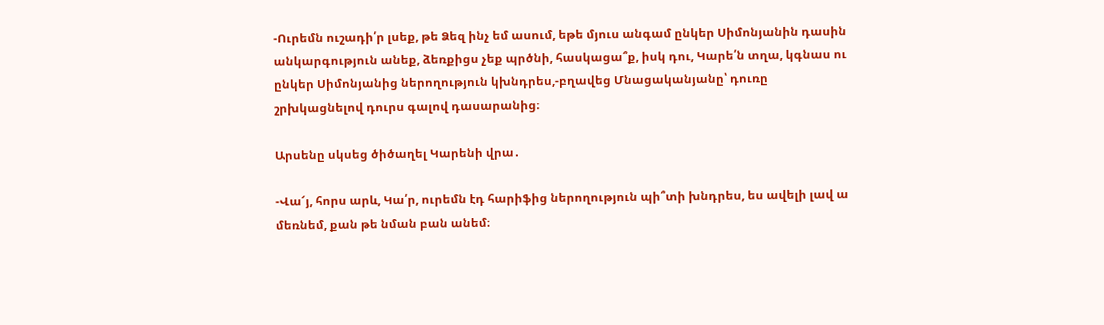-Ուրեմն ուշադի՛ր լսեք, թե Ձեզ ինչ եմ ասում, եթե մյուս անգամ ընկեր Սիմոնյանին դասին անկարգություն անեք, ձեռքիցս չեք պրծնի, հասկացա՞ք, իսկ դու, Կարե՛ն տղա, կգնաս ու ընկեր Սիմոնյանից ներողություն կխնդրես,-բղավեց Մնացականյանը՝ դուռը շրխկացնելով դուրս գալով դասարանից։

Արսենը սկսեց ծիծաղել Կարենի վրա․

-Վա՜յ, հորս արև, Կա՛ր, ուրեմն էդ հարիֆից ներողություն պի՞տի խնդրես, ես ավելի լավ ա մեռնեմ, քան թե նման բան անեմ։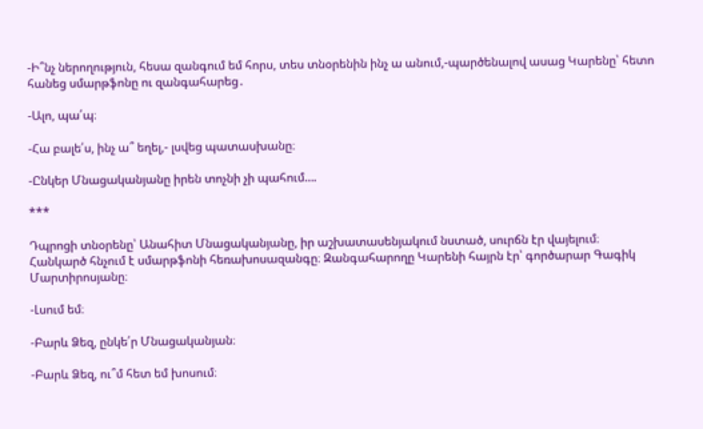-Ի՞նչ ներողություն, հեսա զանգում եմ հորս, տես տնօրենին ինչ ա անում,-պարծենալով ասաց Կարենը՝ հետո հանեց սմարթֆոնը ու զանգահարեց․

-Ալո, պա՛պ։

-Հա բալե՛ս, ինչ ա՞ եղել,- լսվեց պատասխանը։

-Ընկեր Մնացականյանը իրեն տոչնի չի պահում….

***

Դպրոցի տնօրենը՝ Անահիտ Մնացականյանը, իր աշխատասենյակում նստած, սուրճն էր վայելում։ Հանկարծ հնչում է սմարթֆոնի հեռախոսազանգը։ Զանգահարողը Կարենի հայրն էր՝ գործարար Գագիկ Մարտիրոսյանը։

-Լսում եմ։

-Բարև Ձեզ, ընկե՛ր Մնացականյան։

-Բարև Ձեզ, ու՞մ հետ եմ խոսում։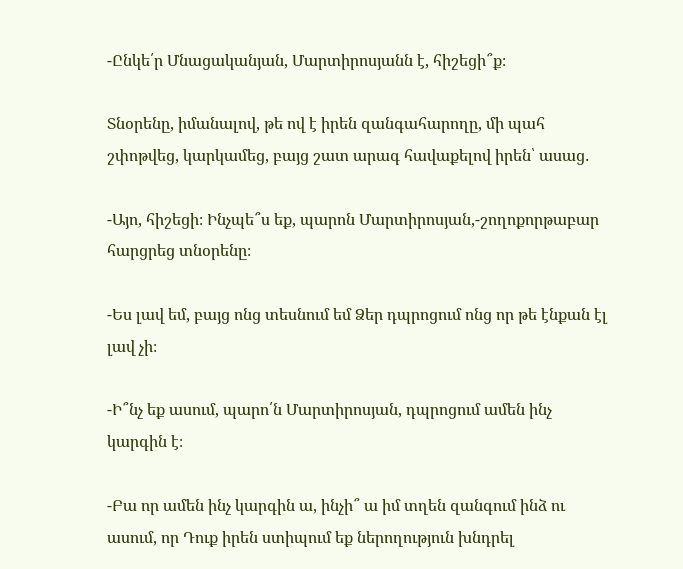-Ընկե՛ր Մնացականյան, Մարտիրոսյանն է, հիշեցի՞ք։

Տնօրենը, իմանալով, թե ով է իրեն զանգահարողը, մի պահ շփոթվեց, կարկամեց, բայց շատ արագ հավաքելով իրեն՝ ասաց․

-Այո, հիշեցի։ Ինչպե՞ս եք, պարոն Մարտիրոսյան,-շողոքորթաբար հարցրեց տնօրենը։

-Ես լավ եմ, բայց ոնց տեսնում եմ Ձեր դպրոցում ոնց որ թե էնքան էլ լավ չի։

-Ի՞նչ եք ասում, պարո՛ն Մարտիրոսյան, դպրոցում ամեն ինչ կարգին է։

-Բա որ ամեն ինչ կարգին ա, ինչի՞ ա իմ տղեն զանգում ինձ ու ասում, որ Դուք իրեն ստիպում եք ներողություն խնդրել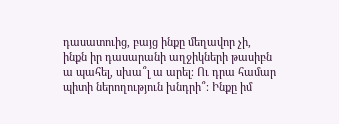դասատուից, բայց ինքը մեղավոր չի, ինքն իր դասարանի աղջիկների թասիբն ա պահել, սխա՞լ ա արել։ Ու դրա համար պիտի ներողություն խնդրի՞։ Ինքը իմ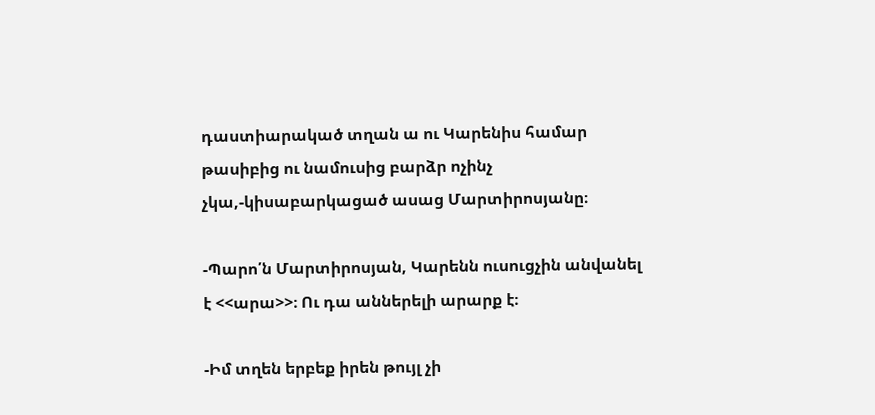դաստիարակած տղան ա ու Կարենիս համար թասիբից ու նամուսից բարձր ոչինչ չկա,-կիսաբարկացած ասաց Մարտիրոսյանը։

-Պարո՛ն Մարտիրոսյան, Կարենն ուսուցչին անվանել է <<արա>>։ Ու դա աններելի արարք է։

-Իմ տղեն երբեք իրեն թույլ չի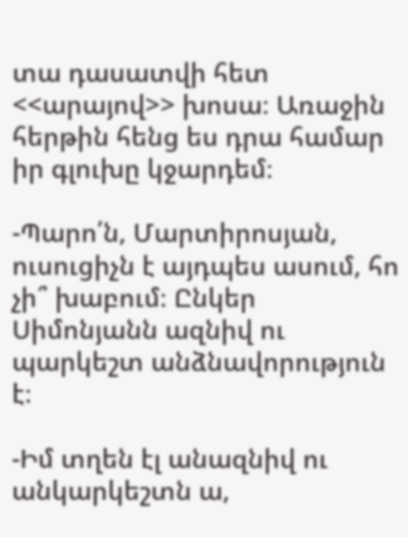տա դասատվի հետ <<արայով>> խոսա։ Առաջին հերթին հենց ես դրա համար իր գլուխը կջարդեմ։

-Պարո՛ն, Մարտիրոսյան, ուսուցիչն է այդպես ասում, հո չի՞ խաբում։ Ընկեր Սիմոնյանն ազնիվ ու պարկեշտ անձնավորություն է։

-Իմ տղեն էլ անազնիվ ու անկարկեշտն ա,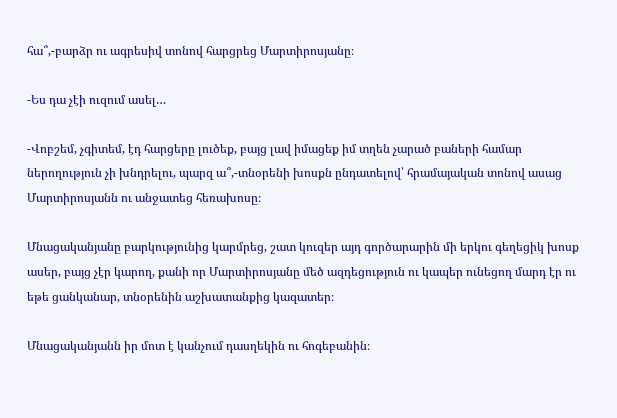հա՞,-բարձր ու ագրեսիվ տոնով հարցրեց Մարտիրոսյանը։

-Ես դա չէի ուզում ասել…

-Վոբշեմ, չգիտեմ, էդ հարցերը լուծեք, բայց լավ իմացեք իմ տղեն չարած բաների համար ներողություն չի խնդրելու, պարզ ա՞,-տնօրենի խոսքն ընդատելով՝ հրամայական տոնով ասաց Մարտիրոսյանն ու անջատեց հեռախոսը։

Մնացականյանը բարկությունից կարմրեց, շատ կուզեր այդ գործարարին մի երկու գեղեցիկ խոսք ասեր, բայց չէր կարող, քանի որ Մարտիրոսյանը մեծ ազդեցություն ու կապեր ունեցող մարդ էր ու եթե ցանկանար, տնօրենին աշխատանքից կազատեր։

Մնացականյանն իր մոտ է կանչում դասղեկին ու հոգեբանին։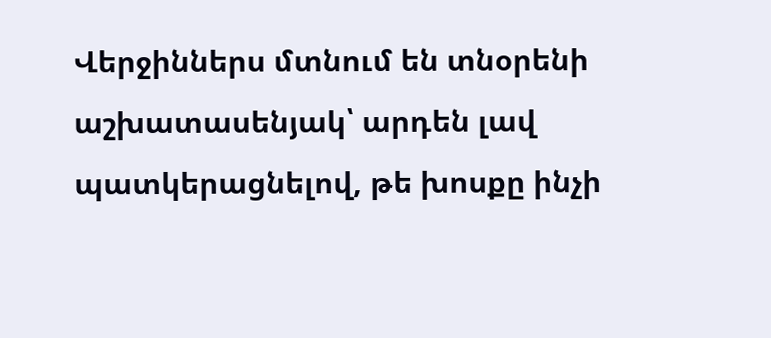Վերջիններս մտնում են տնօրենի աշխատասենյակ՝ արդեն լավ պատկերացնելով, թե խոսքը ինչի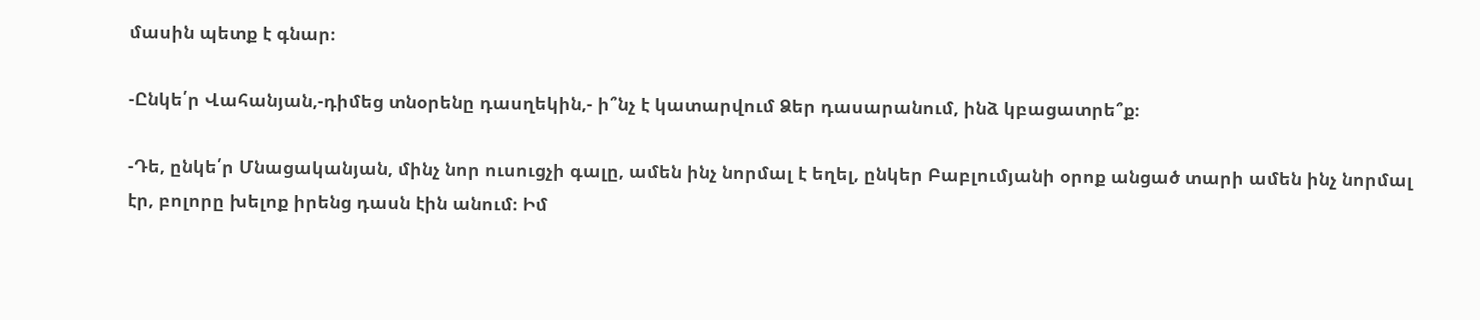մասին պետք է գնար։

-Ընկե՛ր Վահանյան,-դիմեց տնօրենը դասղեկին,- ի՞նչ է կատարվում Ձեր դասարանում, ինձ կբացատրե՞ք։

-Դե, ընկե՛ր Մնացականյան, մինչ նոր ուսուցչի գալը, ամեն ինչ նորմալ է եղել, ընկեր Բաբլումյանի օրոք անցած տարի ամեն ինչ նորմալ էր, բոլորը խելոք իրենց դասն էին անում։ Իմ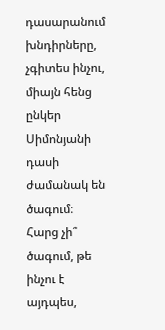դասարանում խնդիրները, չգիտես ինչու, միայն հենց ընկեր Սիմոնյանի դասի ժամանակ են ծագում։ Հարց չի՞ ծագում, թե ինչու է այդպես,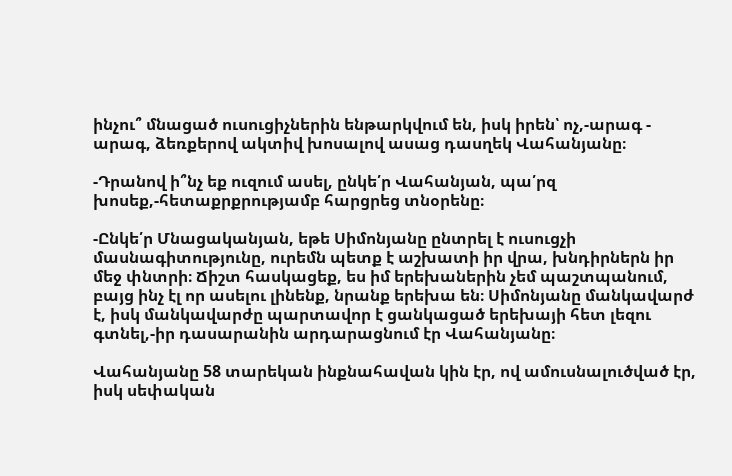ինչու՞ մնացած ուսուցիչներին ենթարկվում են, իսկ իրեն՝ ոչ,-արագ - արագ, ձեռքերով ակտիվ խոսալով ասաց դասղեկ Վահանյանը։

-Դրանով ի՞նչ եք ուզում ասել, ընկե՛ր Վահանյան, պա՛րզ խոսեք,-հետաքրքրությամբ հարցրեց տնօրենը։

-Ընկե՛ր Մնացականյան, եթե Սիմոնյանը ընտրել է ուսուցչի մասնագիտությունը, ուրեմն պետք է աշխատի իր վրա, խնդիրներն իր մեջ փնտրի։ Ճիշտ հասկացեք, ես իմ երեխաներին չեմ պաշտպանում, բայց ինչ էլ որ ասելու լինենք, նրանք երեխա են։ Սիմոնյանը մանկավարժ է, իսկ մանկավարժը պարտավոր է ցանկացած երեխայի հետ լեզու գտնել,-իր դասարանին արդարացնում էր Վահանյանը։

Վահանյանը 58 տարեկան ինքնահավան կին էր, ով ամուսնալուծված էր, իսկ սեփական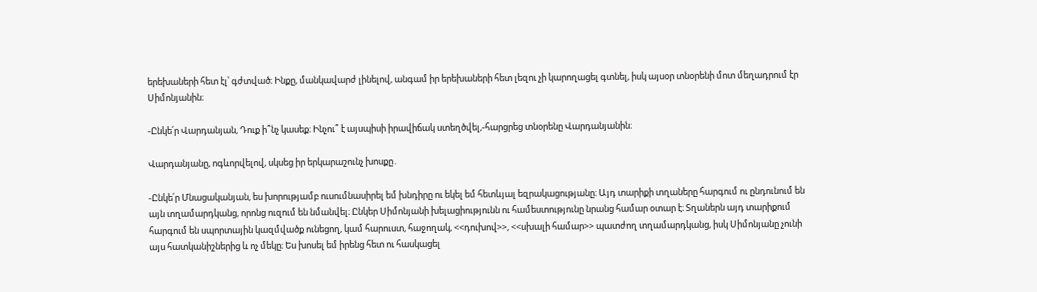երեխաների հետ էլ՝ գժտված։ Ինքը, մանկավարժ լինելով, անգամ իր երեխաների հետ լեզու չի կարողացել գտնել, իսկ այսօր տնօրենի մոտ մեղադրում էր Սիմոնյանին։

-Ընկե՛ր Վարդանյան, Դուք ի՞նչ կասեք։ Ինչու՞ է այսպիսի իրավիճակ ստեղծվել,-հարցրեց տնօրենը Վարդանյանին։

Վարդանյանը, ոգևորվելով, սկսեց իր երկարաշունչ խոսքը․

-Ընկե՛ր Մնացականյան, ես խորությամբ ուսումնասիրել եմ խնդիրը ու եկել եմ հետևյալ եզրակացությանը։ Այդ տարիքի տղաները հարգում ու ընդունում են այն տղամարդկանց, որոնց ուզում են նմանվել։ Ընկեր Սիմոնյանի խելացիությունն ու համեստությունը նրանց համար օտար է։ Տղաներն այդ տարիքում հարգում են սպորտային կազմվածք ունեցող, կամ հարուստ, հաջողակ, <<դուխով>>, <<սխալի համար>> պատժող տղամարդկանց, իսկ Սիմոնյանը չունի այս հատկանիշներից և ոչ մեկը։ Ես խոսել եմ իրենց հետ ու հասկացել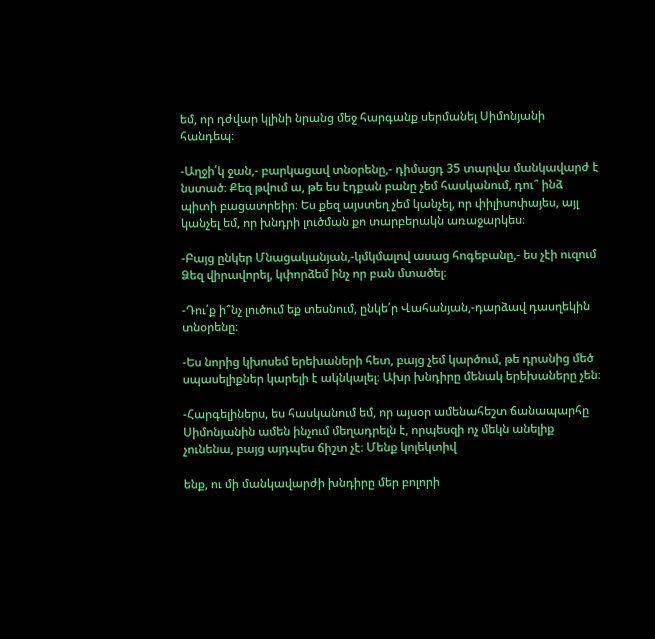եմ, որ դժվար կլինի նրանց մեջ հարգանք սերմանել Սիմոնյանի հանդեպ։

-Աղջի՛կ ջան,- բարկացավ տնօրենը,- դիմացդ 35 տարվա մանկավարժ է նստած։ Քեզ թվում ա, թե ես էդքան բանը չեմ հասկանում, դու՞ ինձ պիտի բացատրեիր։ Ես քեզ այստեղ չեմ կանչել, որ փիլիսոփայես, այլ կանչել եմ, որ խնդրի լուծման քո տարբերակն առաջարկես։

-Բայց ընկեր Մնացականյան,-կմկմալով ասաց հոգեբանը,- ես չէի ուզում Ձեզ վիրավորել, կփորձեմ ինչ որ բան մտածել։

-Դու՛ք ի՞նչ լուծում եք տեսնում, ընկե՛ր Վահանյան,-դարձավ դասղեկին տնօրենը։

-Ես նորից կխոսեմ երեխաների հետ, բայց չեմ կարծում, թե դրանից մեծ սպասելիքներ կարելի է ակնկալել։ Ախր խնդիրը մենակ երեխաները չեն։

-Հարգելիներս, ես հասկանում եմ, որ այսօր ամենահեշտ ճանապարհը Սիմոնյանին ամեն ինչում մեղադրելն է, որպեսզի ոչ մեկն անելիք չունենա, բայց այդպես ճիշտ չէ։ Մենք կոլեկտիվ

ենք, ու մի մանկավարժի խնդիրը մեր բոլորի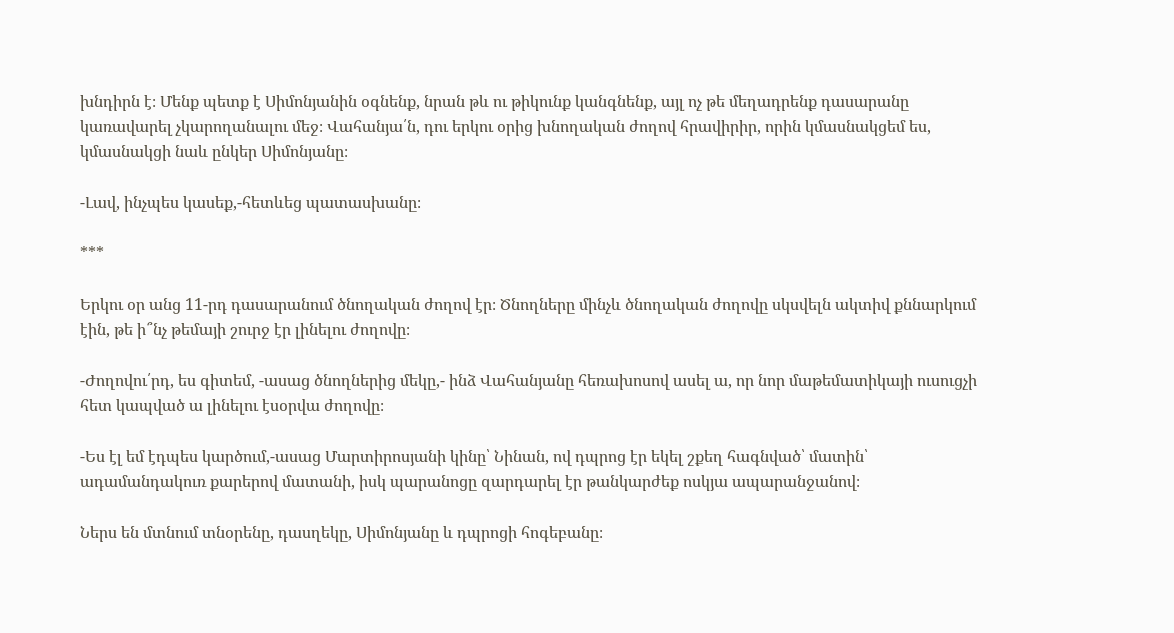խնդիրն է։ Մենք պետք է Սիմոնյանին օգնենք, նրան թև ու թիկունք կանգնենք, այլ ոչ թե մեղադրենք դասարանը կառավարել չկարողանալու մեջ։ Վահանյա՛ն, դու երկու օրից խնողական ժողով հրավիրիր, որին կմասնակցեմ ես, կմասնակցի նաև ընկեր Սիմոնյանը։

-Լավ, ինչպես կասեք,-հետևեց պատասխանը։

***

Երկու օր անց 11-րդ դասարանում ծնողական ժողով էր։ Ծնողները մինչև ծնողական ժողովը սկսվելն ակտիվ քննարկում էին, թե ի՞նչ թեմայի շուրջ էր լինելու ժողովը։

-Ժողովու՛րդ, ես գիտեմ, -ասաց ծնողներից մեկը,- ինձ Վահանյանը հեռախոսով ասել ա, որ նոր մաթեմատիկայի ուսուցչի հետ կապված ա լինելու էսօրվա ժողովը։

-Ես էլ եմ էդպես կարծում,-ասաց Մարտիրոսյանի կինը՝ Նինան, ով դպրոց էր եկել շքեղ հագնված՝ մատին՝ ադամանդակուռ քարերով մատանի, իսկ պարանոցը զարդարել էր թանկարժեք ոսկյա ապարանջանով։

Ներս են մտնում տնօրենը, դասղեկը, Սիմոնյանը և դպրոցի հոգեբանը։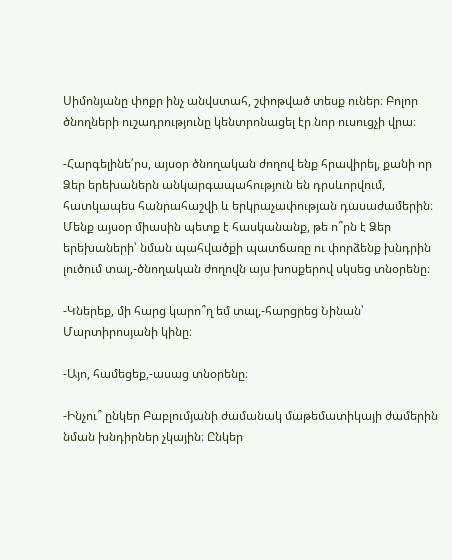Սիմոնյանը փոքր ինչ անվստահ, շփոթված տեսք ուներ։ Բոլոր ծնողների ուշադրությունը կենտրոնացել էր նոր ուսուցչի վրա։

-Հարգելինե՛րս, այսօր ծնողական ժողով ենք հրավիրել, քանի որ Ձեր երեխաներն անկարգապահություն են դրսևորվում, հատկապես հանրահաշվի և երկրաչափության դասաժամերին։ Մենք այսօր միասին պետք է հասկանանք, թե ո՞րն է Ձեր երեխաների՝ նման պահվածքի պատճառը ու փորձենք խնդրին լուծում տալ,-ծնողական ժողովն այս խոսքերով սկսեց տնօրենը։

-Կներեք, մի հարց կարո՞ղ եմ տալ,-հարցրեց Նինան՝ Մարտիրոսյանի կինը։

-Այո, համեցեք,-ասաց տնօրենը։

-Ինչու՞ ընկեր Բաբլումյանի ժամանակ մաթեմատիկայի ժամերին նման խնդիրներ չկային։ Ընկեր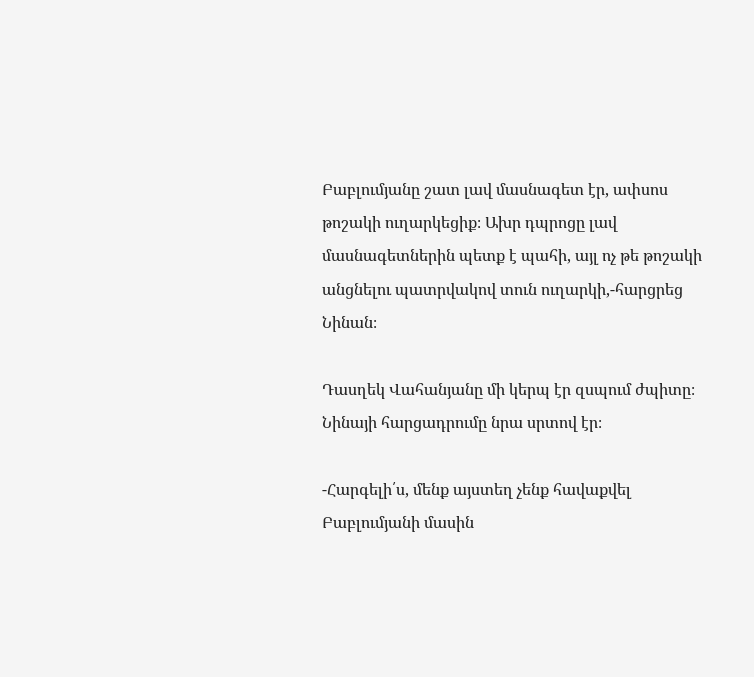Բաբլումյանը շատ լավ մասնագետ էր, ափսոս թոշակի ուղարկեցիք։ Ախր դպրոցը լավ մասնագետներին պետք է պահի, այլ ոչ թե թոշակի անցնելու պատրվակով տուն ուղարկի,-հարցրեց Նինան։

Դասղեկ Վահանյանը մի կերպ էր զսպում ժպիտը։ Նինայի հարցադրումը նրա սրտով էր։

-Հարգելի՛ս, մենք այստեղ չենք հավաքվել Բաբլումյանի մասին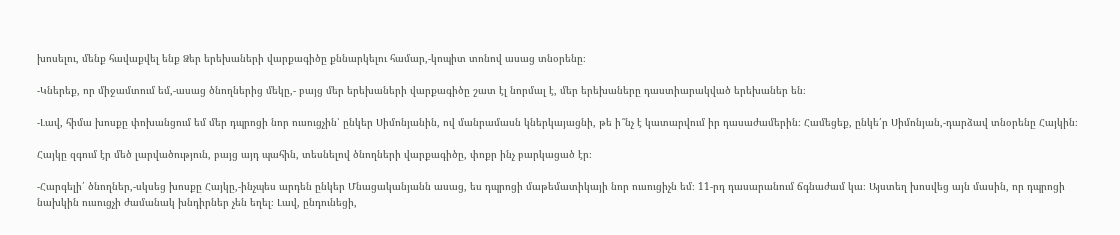խոսելու, մենք հավաքվել ենք Ձեր երեխաների վարքագիծը քննարկելու համար,-կոպիտ տոնով ասաց տնօրենը։

-Կներեք, որ միջամտում եմ,-ասաց ծնողներից մեկը,- բայց մեր երեխաների վարքագիծը շատ էլ նորմալ է, մեր երեխաները դաստիարակված երեխաներ են։

-Լավ, հիմա խոսքը փոխանցում եմ մեր դպրոցի նոր ուսուցչին՝ ընկեր Սիմոնյանին, ով մանրամասն կներկայացնի, թե ի՞նչ է կատարվում իր դասաժամերին։ Համեցեք, ընկե՛ր Սիմոնյան,-դարձավ տնօրենը Հայկին։

Հայկը զգում էր մեծ լարվածություն, բայց այդ պահին, տեսնելով ծնողների վարքագիծը, փոքր ինչ բարկացած էր։

-Հարգելի՛ ծնողներ,-սկսեց խոսքը Հայկը,-ինչպես արդեն ընկեր Մնացականյանն ասաց, ես դպրոցի մաթեմատիկայի նոր ուսուցիչն եմ։ 11-րդ դասարանում ճգնաժամ կա։ Այստեղ խոսվեց այն մասին, որ դպրոցի նախկին ուսուցչի ժամանակ խնդիրներ չեն եղել։ Լավ, ընդունեցի,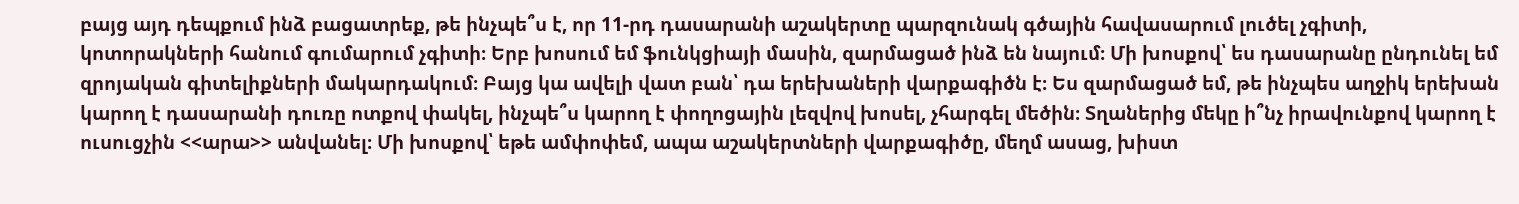բայց այդ դեպքում ինձ բացատրեք, թե ինչպե՞ս է, որ 11-րդ դասարանի աշակերտը պարզունակ գծային հավասարում լուծել չգիտի, կոտորակների հանում գումարում չգիտի։ Երբ խոսում եմ ֆունկցիայի մասին, զարմացած ինձ են նայում։ Մի խոսքով՝ ես դասարանը ընդունել եմ զրոյական գիտելիքների մակարդակում։ Բայց կա ավելի վատ բան՝ դա երեխաների վարքագիծն է։ Ես զարմացած եմ, թե ինչպես աղջիկ երեխան կարող է դասարանի դուռը ոտքով փակել, ինչպե՞ս կարող է փողոցային լեզվով խոսել, չհարգել մեծին։ Տղաներից մեկը ի՞նչ իրավունքով կարող է ուսուցչին <<արա>> անվանել։ Մի խոսքով՝ եթե ամփոփեմ, ապա աշակերտների վարքագիծը, մեղմ ասաց, խիստ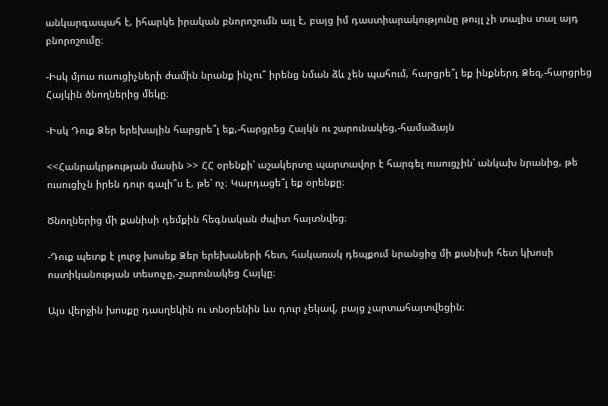անկարգապահ է, իհարկե իրական բնորոշումն այլ է, բայց իմ դաստիարակությունը թույլ չի տալիս տալ այդ բնորոշումը։

-Իսկ մյուս ուսուցիչների ժամին նրանք ինչու՞ իրենց նման ձև չեն պահում, հարցրե՞լ եք ինքներդ Ձեզ,-հարցրեց Հայկին ծնողներից մեկը։

-Իսկ Դուք Ձեր երեխային հարցրե՞լ եք,-հարցրեց Հայկն ու շարունակեց,-համաձայն

<<Հանրակրթության մասին >> ՀՀ օրենքի՝ աշակերտը պարտավոր է հարգել ուսուցչին՝ անկախ նրանից, թե ուսուցիչն իրեն դուր գալի՞ս է, թե՝ ոչ։ Կարդացե՞լ եք օրենքը։

Ծնողներից մի քանիսի դեմքին հեգնական ժպիտ հայտնվեց։

-Դուք պետք է լուրջ խոսեք Ձեր երեխաների հետ, հակառակ դեպքում նրանցից մի քանիսի հետ կխոսի ոստիկանության տեսուչը,-շարունակեց Հայկը։

Այս վերջին խոսքը դասղեկին ու տնօրենին ևս դուր չեկավ, բայց չարտահայտվեցին։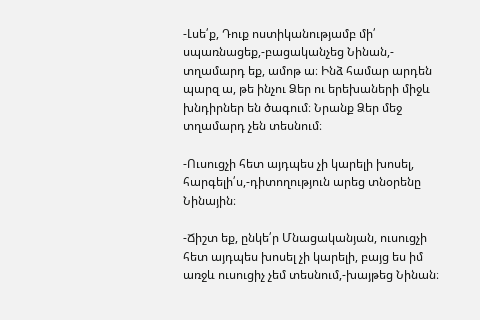-Լսե՛ք, Դուք ոստիկանությամբ մի՛ սպառնացեք,-բացականչեց Նինան,- տղամարդ եք, ամոթ ա։ Ինձ համար արդեն պարզ ա, թե ինչու Ձեր ու երեխաների միջև խնդիրներ են ծագում։ Նրանք Ձեր մեջ տղամարդ չեն տեսնում։

-Ուսուցչի հետ այդպես չի կարելի խոսել, հարգելի՛ս,-դիտողություն արեց տնօրենը Նինային։

-Ճիշտ եք, ընկե՛ր Մնացականյան, ուսուցչի հետ այդպես խոսել չի կարելի, բայց ես իմ առջև ուսուցիչ չեմ տեսնում,-խայթեց Նինան։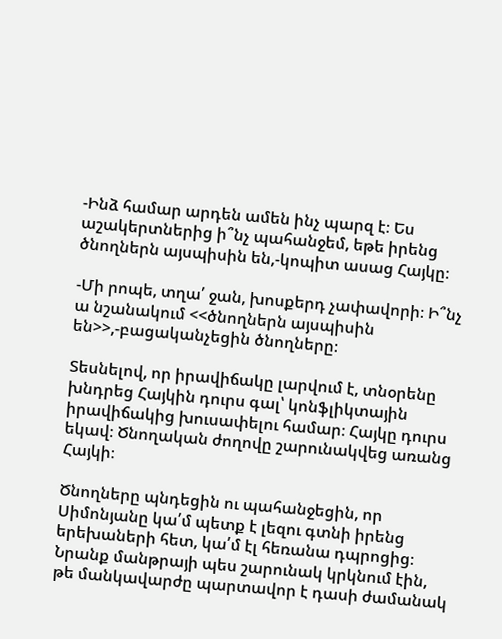-Ինձ համար արդեն ամեն ինչ պարզ է։ Ես աշակերտներից ի՞նչ պահանջեմ, եթե իրենց ծնողներն այսպիսին են,-կոպիտ ասաց Հայկը։

-Մի րոպե, տղա՛ ջան, խոսքերդ չափավորի։ Ի՞նչ ա նշանակում <<ծնողներն այսպիսին են>>,-բացականչեցին ծնողները։

Տեսնելով, որ իրավիճակը լարվում է, տնօրենը խնդրեց Հայկին դուրս գալ՝ կոնֆլիկտային իրավիճակից խուսափելու համար։ Հայկը դուրս եկավ։ Ծնողական ժողովը շարունակվեց առանց Հայկի։

Ծնողները պնդեցին ու պահանջեցին, որ Սիմոնյանը կա՛մ պետք է լեզու գտնի իրենց երեխաների հետ, կա՛մ էլ հեռանա դպրոցից։ Նրանք մանթրայի պես շարունակ կրկնում էին, թե մանկավարժը պարտավոր է դասի ժամանակ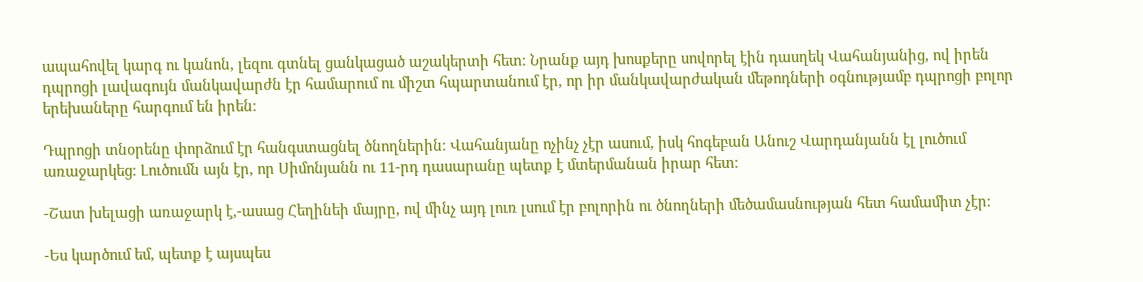ապահովել կարգ ու կանոն, լեզու գտնել ցանկացած աշակերտի հետ։ Նրանք այդ խոսքերը սովորել էին դասղեկ Վահանյանից, ով իրեն դպրոցի լավագույն մանկավարժն էր համարում ու միշտ հպարտանում էր, որ իր մանկավարժական մեթոդների օգնությամբ դպրոցի բոլոր երեխաները հարգում են իրեն։

Դպրոցի տնօրենը փորձում էր հանգստացնել ծնողներին։ Վահանյանը ոչինչ չէր ասում, իսկ հոգեբան Անուշ Վարդանյանն էլ լուծում առաջարկեց։ Լուծումն այն էր, որ Սիմոնյանն ու 11-րդ դասարանը պետք է մտերմանան իրար հետ։

-Շատ խելացի առաջարկ է,-ասաց Հեղինեի մայրը, ով մինչ այդ լուռ լսում էր բոլորին ու ծնողների մեծամասնության հետ համամիտ չէր։

-Ես կարծում եմ, պետք է այսպես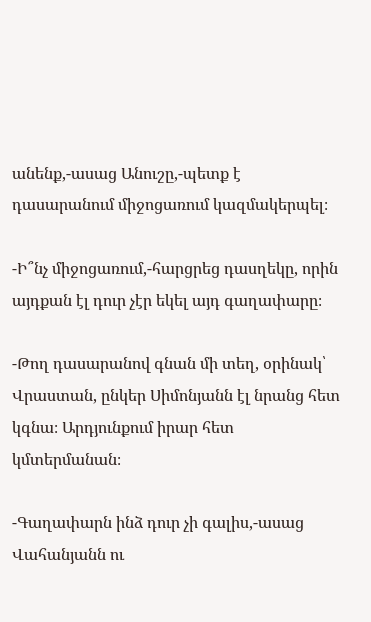անենք,-ասաց Անուշը,-պետք է դասարանում միջոցառում կազմակերպել։

-Ի՞նչ միջոցառում,-հարցրեց դասղեկը, որին այդքան էլ դուր չէր եկել այդ գաղափարը։

-Թող դասարանով գնան մի տեղ, օրինակ՝ Վրաստան, ընկեր Սիմոնյանն էլ նրանց հետ կգնա։ Արդյունքում իրար հետ կմտերմանան։

-Գաղափարն ինձ դուր չի գալիս,-ասաց Վահանյանն ու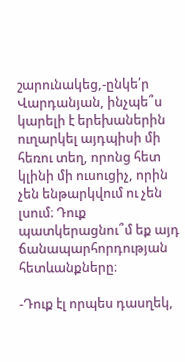շարունակեց,-ընկե՛ր Վարդանյան, ինչպե՞ս կարելի է երեխաներին ուղարկել այդպիսի մի հեռու տեղ, որոնց հետ կլինի մի ուսուցիչ, որին չեն ենթարկվում ու չեն լսում։ Դուք պատկերացնու՞մ եք այդ ճանապարհորդության հետևանքները։

-Դուք էլ որպես դասղեկ,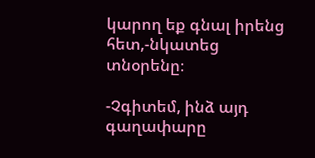կարող եք գնալ իրենց հետ,-նկատեց տնօրենը։

-Չգիտեմ, ինձ այդ գաղափարը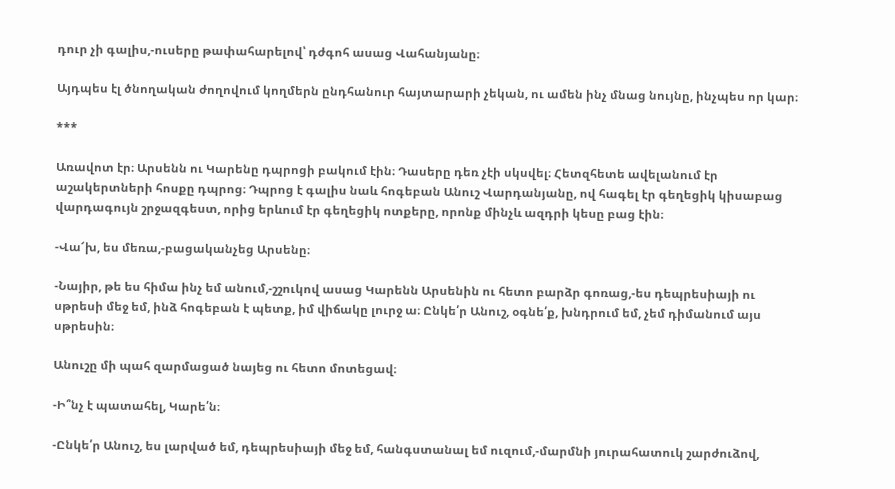դուր չի գալիս,-ուսերը թափահարելով՝ դժգոհ ասաց Վահանյանը։

Այդպես էլ ծնողական ժողովում կողմերն ընդհանուր հայտարարի չեկան, ու ամեն ինչ մնաց նույնը, ինչպես որ կար։

***

Առավոտ էր։ Արսենն ու Կարենը դպրոցի բակում էին։ Դասերը դեռ չէի սկսվել։ Հետզհետե ավելանում էր աշակերտների հոսքը դպրոց։ Դպրոց է գալիս նաև հոգեբան Անուշ Վարդանյանը, ով հագել էր գեղեցիկ կիսաբաց վարդագույն շրջազգեստ, որից երևում էր գեղեցիկ ոտքերը, որոնք մինչև ազդրի կեսը բաց էին։

-Վա՜խ, ես մեռա,-բացականչեց Արսենը։

-Նայիր, թե ես հիմա ինչ եմ անում,-շշուկով ասաց Կարենն Արսենին ու հետո բարձր գոռաց,-ես դեպրեսիայի ու սթրեսի մեջ եմ, ինձ հոգեբան է պետք, իմ վիճակը լուրջ ա։ Ընկե՛ր Անուշ, օգնե՛ք, խնդրում եմ, չեմ դիմանում այս սթրեսին։

Անուշը մի պահ զարմացած նայեց ու հետո մոտեցավ։

-Ի՞նչ է պատահել, Կարե՛ն։

-Ընկե՛ր Անուշ, ես լարված եմ, դեպրեսիայի մեջ եմ, հանգստանալ եմ ուզում,-մարմնի յուրահատուկ շարժուձով,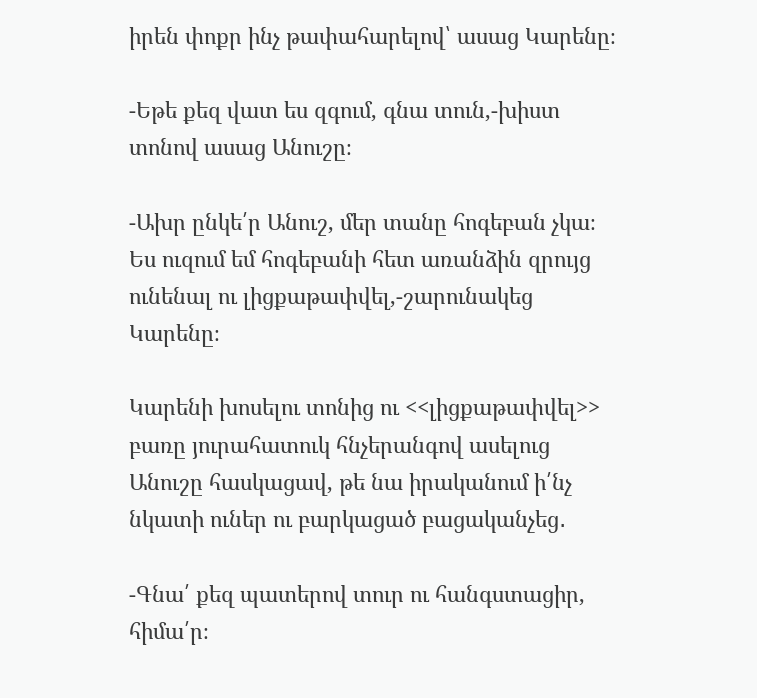իրեն փոքր ինչ թափահարելով՝ ասաց Կարենը։

-Եթե քեզ վատ ես զգում, գնա տուն,-խիստ տոնով ասաց Անուշը։

-Ախր ընկե՛ր Անուշ, մեր տանը հոգեբան չկա։ Ես ուզում եմ հոգեբանի հետ առանձին զրույց ունենալ ու լիցքաթափվել,-շարունակեց Կարենը։

Կարենի խոսելու տոնից ու <<լիցքաթափվել>> բառը յուրահատուկ հնչերանգով ասելուց Անուշը հասկացավ, թե նա իրականում ի՛նչ նկատի ուներ ու բարկացած բացականչեց․

-Գնա՛ քեզ պատերով տուր ու հանգստացիր, հիմա՛ր։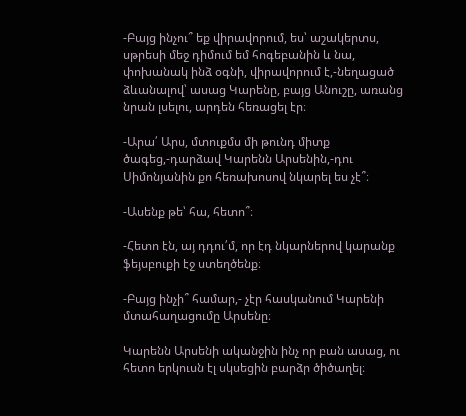-Բայց ինչու՞ եք վիրավորում, ես՝ աշակերտս, սթրեսի մեջ դիմում եմ հոգեբանին և նա, փոխանակ ինձ օգնի, վիրավորում է,-նեղացած ձևանալով՝ ասաց Կարենը, բայց Անուշը, առանց նրան լսելու, արդեն հեռացել էր։

-Արա՛ Արս, մտուքմս մի թունդ միտք ծագեց,-դարձավ Կարենն Արսենին,-դու Սիմոնյանին քո հեռախոսով նկարել ես չէ՞։

-Ասենք թե՝ հա, հետո՞։

-Հետո էն, այ դդու՛մ, որ էդ նկարներով կարանք ֆեյսբուքի էջ ստեղծենք։

-Բայց ինչի՞ համար,- չէր հասկանում Կարենի մտահաղացումը Արսենը։

Կարենն Արսենի ականջին ինչ որ բան ասաց, ու հետո երկուսն էլ սկսեցին բարձր ծիծաղել։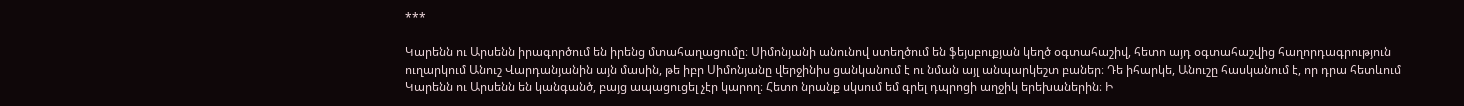***

Կարենն ու Արսենն իրագործում են իրենց մտահաղացումը։ Սիմոնյանի անունով ստեղծում են ֆեյսբուքյան կեղծ օգտահաշիվ, հետո այդ օգտահաշվից հաղորդագրություն ուղարկում Անուշ Վարդանյանին այն մասին, թե իբր Սիմոնյանը վերջինիս ցանկանում է ու նման այլ անպարկեշտ բաներ։ Դե իհարկե, Անուշը հասկանում է, որ դրա հետևում Կարենն ու Արսենն են կանգանծ, բայց ապացուցել չէր կարող։ Հետո նրանք սկսում եմ գրել դպրոցի աղջիկ երեխաներին։ Ի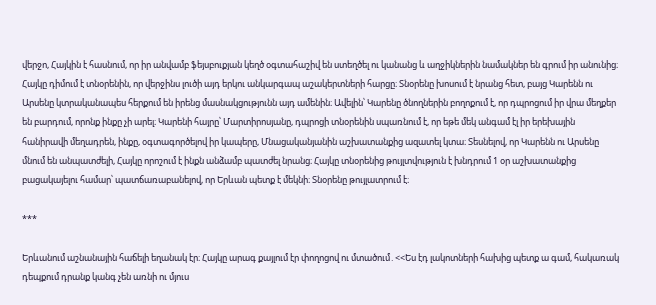վերջո, Հայկին է հասնում, որ իր անվամբ ֆեյսբուքյան կեղծ օգտահաշիվ են ստեղծել ու կանանց և աղջիկներին նամակներ են գրում իր անունից։ Հայկը դիմում է տնօրենին, որ վերջինս լուծի այդ երկու անկարգապ աշակերտների հարցը։ Տնօրենը խոսում է նրանց հետ, բայց Կարենն ու Արսենը կտրականապես հերքում են իրենց մասնակցությունն այդ ամենին։ Ավելին՝ Կարենը ծնողներին բողոքում է, որ դպրոցում իր վրա մեղքեր են բարդում, որոնք ինքը չի արել։ Կարենի հայրը՝ Մարտիրոսյանը, դպրոցի տնօրենին սպառնում է, որ եթե մեկ անգամ էլ իր երեխային հանիրավի մեղադրեն, ինքը, օգտագործելով իր կապերը, Մնացականյանին աշխատանքից ազատել կտա։ Տեսնելով, որ Կարենն ու Արսենը մնում են անպատժելի, Հայկը որոշում է ինքն անձամբ պատժել նրանց։ Հայկը տնօրենից թույլտվություն է խնդրում 1 օր աշխատանքից բացակայելու համար՝ պատճառաբանելով, որ Երևան պետք է մեկնի։ Տնօրենը թույլատրում է։

***

Երևանում աշնանային հաճելի եղանակ էր։ Հայկը արագ քայլում էր փողոցով ու մտածում․<<Ես էդ լակոտների հախից պետք ա գամ, հակառակ դեպքում դրանք կանգ չեն առնի ու մյուս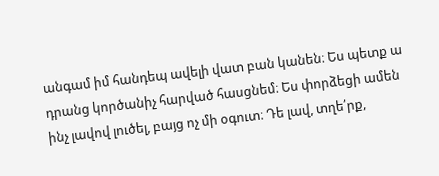անգամ իմ հանդեպ ավելի վատ բան կանեն։ Ես պետք ա դրանց կործանիչ հարված հասցնեմ։ Ես փորձեցի ամեն ինչ լավով լուծել, բայց ոչ մի օգուտ։ Դե լավ, տղե՛րք,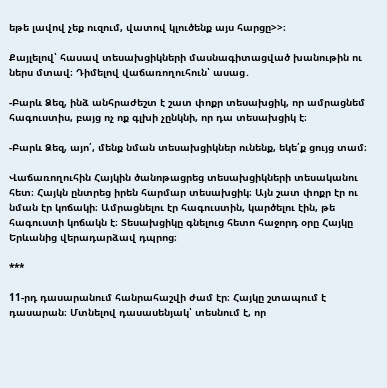եթե լավով չեք ուզում, վատով կլուծենք այս հարցը>>։

Քայլելով՝ հասավ տեսախցիկների մասնագիտացված խանութին ու ներս մտավ։ Դիմելով վաճառողուհուն՝ ասաց․

-Բարև Ձեզ, ինձ անհրաժեշտ է շատ փոքր տեսախցիկ, որ ամրացնեմ հագուստիս, բայց ոչ ոք գլխի չընկնի, որ դա տեսախցիկ է։

-Բարև Ձեզ, այո՛, մենք նման տեսախցիկներ ունենք, եկե՛ք ցույց տամ։

Վաճառողուհին Հայկին ծանոթացրեց տեսախցիկների տեսականու հետ։ Հայկն ընտրեց իրեն հարմար տեսախցիկ։ Այն շատ փոքր էր ու նման էր կոճակի։ Ամրացնելու էր հագուստին, կարծելու էին, թե հագուստի կոճակն է։ Տեսախցիկը գնելուց հետո հաջորդ օրը Հայկը Երևանից վերադարձավ դպրոց։

***

11-րդ դասարանում հանրահաշվի ժամ էր։ Հայկը շտապում է դասարան։ Մտնելով դասասենյակ՝ տեսնում է, որ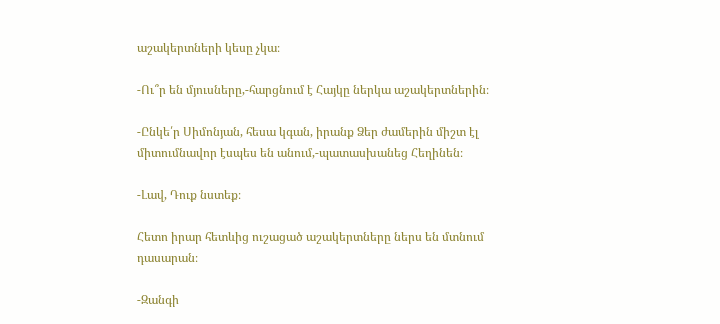աշակերտների կեսը չկա։

-Ու՞ր են մյուսները,-հարցնում է Հայկը ներկա աշակերտներին։

-Ընկե՛ր Սիմոնյան, հեսա կգան, իրանք Ձեր ժամերին միշտ էլ միտումնավոր էսպես են անում,-պատասխանեց Հեղինեն։

-Լավ, Դուք նստեք։

Հետո իրար հետևից ուշացած աշակերտները ներս են մտնում դասարան։

-Զանգի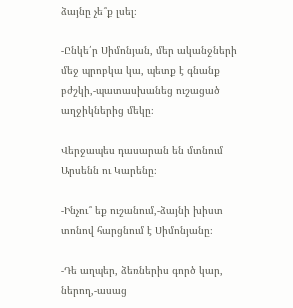ձայնը չե՞ք լսել։

-Ընկե՛ր Սիմոնյան, մեր ականջների մեջ պրոբկա կա, պետք է գնանք բժշկի,-պատասխանեց ուշացած աղջիկներից մեկը։

Վերջապես դասարան են մտնում Արսենն ու Կարենը։

-Ինչու՞ եք ուշանում,-ձայնի խիստ տոնով հարցնում է Սիմոնյանը։

-Դե աղպեր, ձեռներիս գործ կար, ներող,-ասաց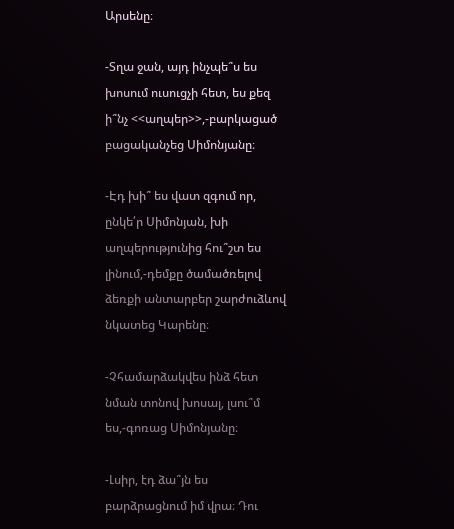Արսենը։

-Տղա ջան, այդ ինչպե՞ս ես խոսում ուսուցչի հետ, ես քեզ ի՞նչ <<աղպեր>>,-բարկացած բացականչեց Սիմոնյանը։

-Էդ խի՞ ես վատ զգում որ, ընկե՛ր Սիմոնյան, խի աղպերությունից հու՞շտ ես լինում,-դեմքը ծամածռելով ձեռքի անտարբեր շարժուձևով նկատեց Կարենը։

-Չհամարձակվես ինձ հետ նման տոնով խոսալ, լսու՞մ ես,-գոռաց Սիմոնյանը։

-Լսիր, էդ ձա՞յն ես բարձրացնում իմ վրա։ Դու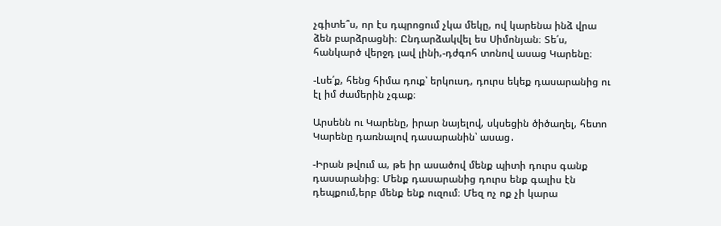չգիտե՞ս, որ էս դպրոցում չկա մեկը, ով կարենա ինձ վրա ձեն բարձրացնի։ Ընդարձակվել ես Սիմոնյան։ Տե՛ս, հանկարծ վերջդ լավ լինի,-դժգոհ տոնով ասաց Կարենը։

-Լսե՛ք, հենց հիմա դուք՝ երկուսդ, դուրս եկեք դասարանից ու էլ իմ ժամերին չգաք։

Արսենն ու Կարենը, իրար նայելով, սկսեցին ծիծաղել, հետո Կարենը դառնալով դասարանին՝ ասաց․

-Իրան թվում ա, թե իր ասածով մենք պիտի դուրս գանք դասարանից։ Մենք դասարանից դուրս ենք գալիս էն դեպքում,երբ մենք ենք ուզում։ Մեզ ոչ ոք չի կարա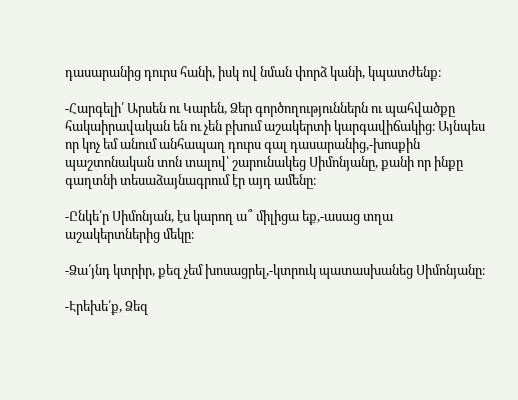դասարանից դուրս հանի, իսկ ով նման փորձ կանի, կպատժենք։

-Հարգելի՛ Արսեն ու Կարեն, Ձեր գործողություններն ու պահվածքը հակաիրավական են ու չեն բխում աշակերտի կարգավիճակից։ Այնպես որ կոչ եմ անում անհապաղ դուրս գալ դասարանից,-խոսքին պաշտոնական տոն տալով՝ շարունակեց Սիմոնյանը, քանի որ ինքը գաղտնի տեսաձայնագրում էր այդ ամենը։

-Ընկե՛ր Սիմոնյան, էս կարող ա՞ միլիցա եք,-ասաց տղա աշակերտներից մեկը։

-Ձա՛յնդ կտրիր, քեզ չեմ խոսացրել,-կտրուկ պատասխանեց Սիմոնյանը։

-Էրեխե՛ք, Ձեզ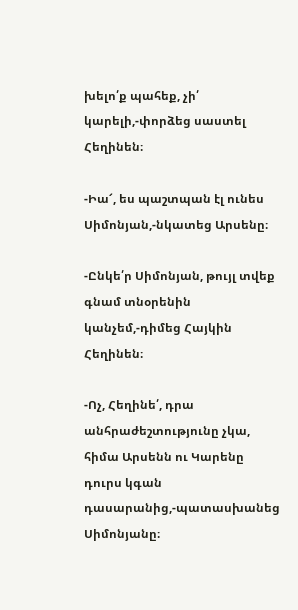խելո՛ք պահեք, չի՛ կարելի,-փորձեց սաստել Հեղինեն։

-Իա՜, ես պաշտպան էլ ունես Սիմոնյան,-նկատեց Արսենը։

-Ընկե՛ր Սիմոնյան, թույլ տվեք գնամ տնօրենին կանչեմ,-դիմեց Հայկին Հեղինեն։

-Ոչ, Հեղինե՛, դրա անհրաժեշտությունը չկա, հիմա Արսենն ու Կարենը դուրս կգան դասարանից,-պատասխանեց Սիմոնյանը։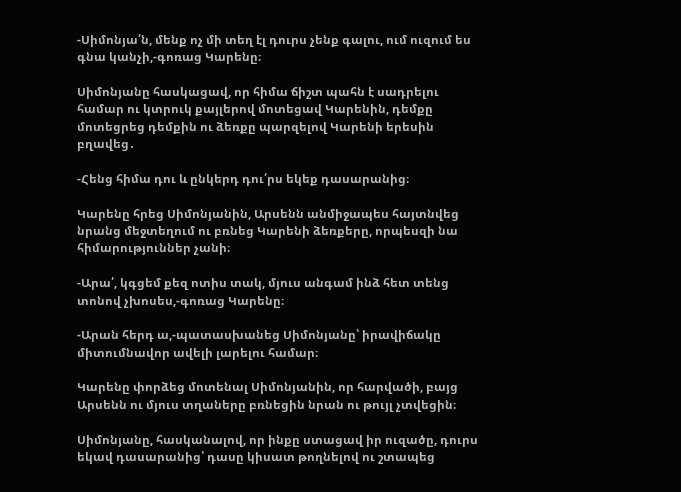-Սիմոնյա՛ն, մենք ոչ մի տեղ էլ դուրս չենք գալու, ում ուզում ես գնա կանչի,-գոռաց Կարենը։

Սիմոնյանը հասկացավ, որ հիմա ճիշտ պահն է սադրելու համար ու կտրուկ քայլերով մոտեցավ Կարենին, դեմքը մոտեցրեց դեմքին ու ձեռքը պարզելով Կարենի երեսին բղավեց․

-Հենց հիմա դու և ընկերդ դու՛րս եկեք դասարանից։

Կարենը հրեց Սիմոնյանին, Արսենն անմիջապես հայտնվեց նրանց մեջտեղում ու բռնեց Կարենի ձեռքերը, որպեսզի նա հիմարություններ չանի։

-Արա՛, կգցեմ քեզ ոտիս տակ, մյուս անգամ ինձ հետ տենց տոնով չխոսես,-գոռաց Կարենը։

-Արան հերդ ա,-պատասխանեց Սիմոնյանը՝ իրավիճակը միտումնավոր ավելի լարելու համար։

Կարենը փորձեց մոտենալ Սիմոնյանին, որ հարվածի, բայց Արսենն ու մյուս տղաները բռնեցին նրան ու թույլ չտվեցին։

Սիմոնյանը, հասկանալով, որ ինքը ստացավ իր ուզածը, դուրս եկավ դասարանից՝ դասը կիսատ թողնելով ու շտապեց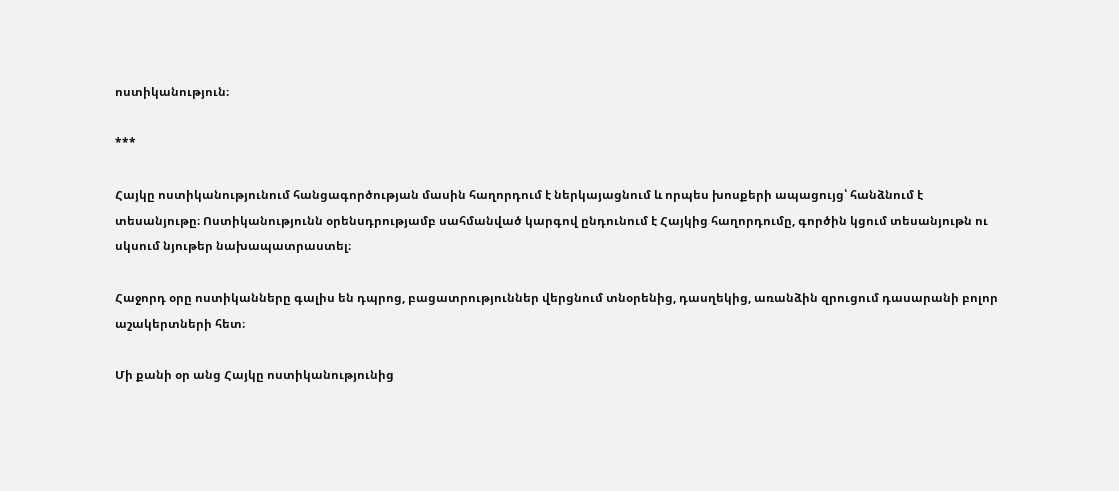ոստիկանություն։

***

Հայկը ոստիկանությունում հանցագործության մասին հաղորդում է ներկայացնում և որպես խոսքերի ապացույց՝ հանձնում է տեսանյութը։ Ոստիկանությունն օրենսդրությամբ սահմանված կարգով ընդունում է Հայկից հաղորդումը, գործին կցում տեսանյութն ու սկսում նյութեր նախապատրաստել։

Հաջորդ օրը ոստիկանները գալիս են դպրոց, բացատրություններ վերցնում տնօրենից, դասղեկից, առանձին զրուցում դասարանի բոլոր աշակերտների հետ։

Մի քանի օր անց Հայկը ոստիկանությունից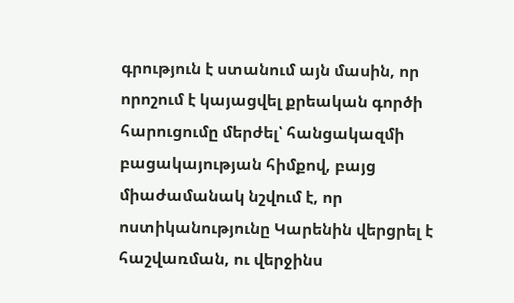գրություն է ստանում այն մասին, որ որոշում է կայացվել քրեական գործի հարուցումը մերժել՝ հանցակազմի բացակայության հիմքով, բայց միաժամանակ նշվում է, որ ոստիկանությունը Կարենին վերցրել է հաշվառման, ու վերջինս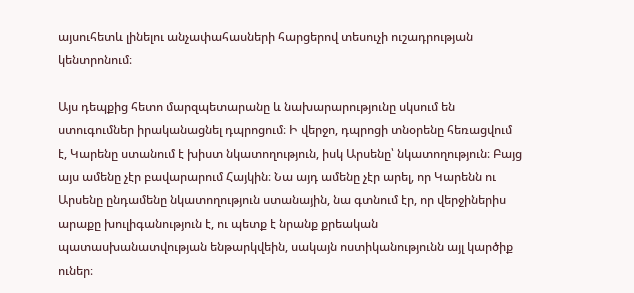այսուհետև լինելու անչափահասների հարցերով տեսուչի ուշադրության կենտրոնում։

Այս դեպքից հետո մարզպետարանը և նախարարությունը սկսում են ստուգումներ իրականացնել դպրոցում։ Ի վերջո, դպրոցի տնօրենը հեռացվում է, Կարենը ստանում է խիստ նկատողություն, իսկ Արսենը՝ նկատողություն։ Բայց այս ամենը չէր բավարարում Հայկին։ Նա այդ ամենը չէր արել, որ Կարենն ու Արսենը ընդամենը նկատողություն ստանային, նա գտնում էր, որ վերջիներիս արաքը խուլիգանություն է, ու պետք է նրանք քրեական պատասխանատվության ենթարկվեին, սակայն ոստիկանությունն այլ կարծիք ուներ։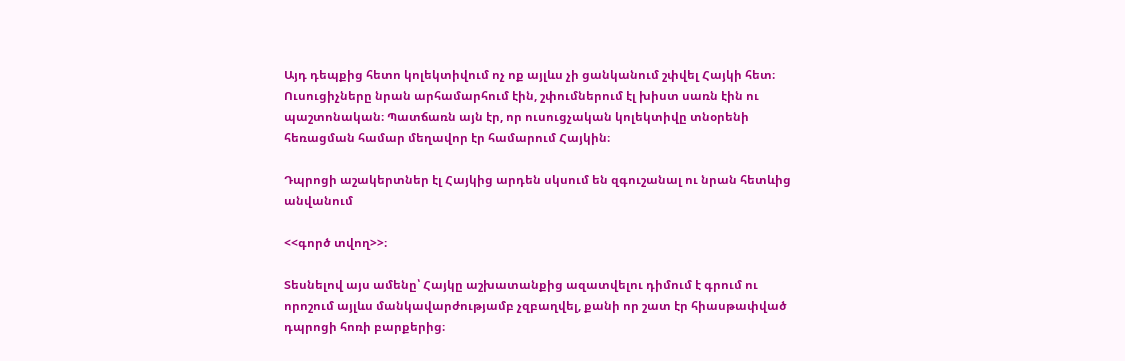Այդ դեպքից հետո կոլեկտիվում ոչ ոք այլևս չի ցանկանում շփվել Հայկի հետ։ Ուսուցիչները նրան արհամարհում էին, շփումներում էլ խիստ սառն էին ու պաշտոնական։ Պատճառն այն էր, որ ուսուցչական կոլեկտիվը տնօրենի հեռացման համար մեղավոր էր համարում Հայկին։

Դպրոցի աշակերտներ էլ Հայկից արդեն սկսում են զգուշանալ ու նրան հետևից անվանում

<<գործ տվող>>։

Տեսնելով այս ամենը՝ Հայկը աշխատանքից ազատվելու դիմում է գրում ու որոշում այլևս մանկավարժությամբ չզբաղվել, քանի որ շատ էր հիասթափված դպրոցի հոռի բարքերից։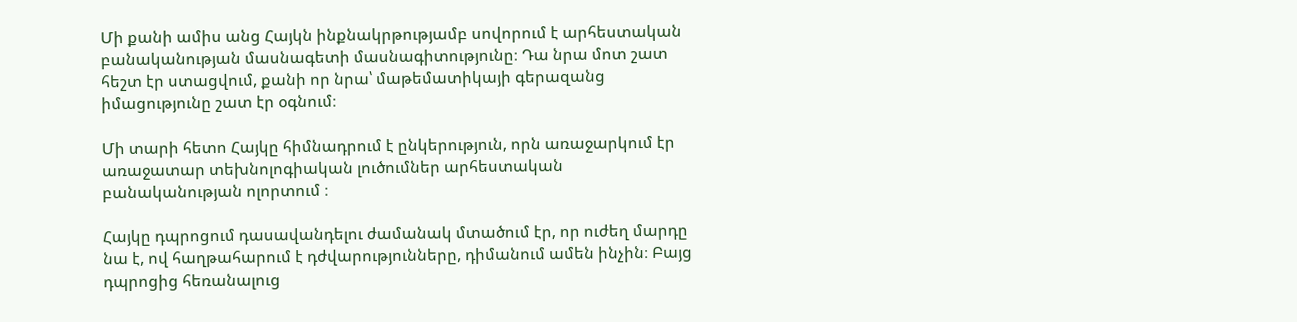Մի քանի ամիս անց Հայկն ինքնակրթությամբ սովորում է արհեստական բանականության մասնագետի մասնագիտությունը։ Դա նրա մոտ շատ հեշտ էր ստացվում, քանի որ նրա՝ մաթեմատիկայի գերազանց իմացությունը շատ էր օգնում։

Մի տարի հետո Հայկը հիմնադրում է ընկերություն, որն առաջարկում էր առաջատար տեխնոլոգիական լուծումներ արհեստական բանականության ոլորտում ։

Հայկը դպրոցում դասավանդելու ժամանակ մտածում էր, որ ուժեղ մարդը նա է, ով հաղթահարում է դժվարությունները, դիմանում ամեն ինչին։ Բայց դպրոցից հեռանալուց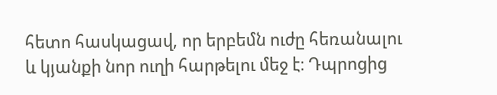հետո հասկացավ, որ երբեմն ուժը հեռանալու և կյանքի նոր ուղի հարթելու մեջ է։ Դպրոցից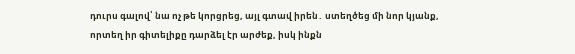դուրս գալով՝ նա ոչ թե կորցրեց, այլ գտավ իրեն․ ստեղծեց մի նոր կյանք, որտեղ իր գիտելիքը դարձել էր արժեք, իսկ ինքն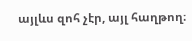այլևս զոհ չէր, այլ հաղթող։